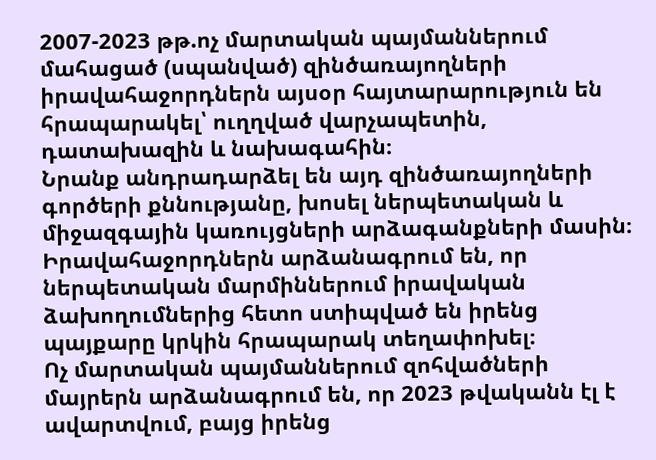2007-2023 թթ.ոչ մարտական պայմաններում մահացած (սպանված) զինծառայողների իրավահաջորդներն այսօր հայտարարություն են հրապարակել՝ ուղղված վարչապետին, դատախազին և նախագահին։
Նրանք անդրադարձել են այդ զինծառայողների գործերի քննությանը, խոսել ներպետական և միջազգային կառույցների արձագանքների մասին։ Իրավահաջորդներն արձանագրում են, որ ներպետական մարմիններում իրավական ձախողումներից հետո ստիպված են իրենց պայքարը կրկին հրապարակ տեղափոխել։
Ոչ մարտական պայմաններում զոհվածների մայրերն արձանագրում են, որ 2023 թվականն էլ է ավարտվում, բայց իրենց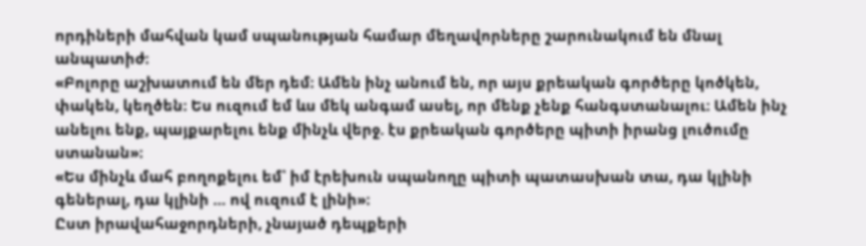որդիների մահվան կամ սպանության համար մեղավորները շարունակում են մնալ անպատիժ։
«Բոլորը աշխատում են մեր դեմ։ Ամեն ինչ անում են, որ այս քրեական գործերը կոծկեն, փակեն, կեղծեն։ Ես ուզում եմ ևս մեկ անգամ ասել, որ մենք չենք հանգստանալու։ Ամեն ինչ անելու ենք, պայքարելու ենք մինչև վերջ. էս քրեական գործերը պիտի իրանց լուծումը ստանան»։
«Ես մինչև մահ բողոքելու եմ՝ իմ էրեխուն սպանողը պիտի պատասխան տա, դա կլինի գեներալ, դա կլինի … ով ուզում է լինի»։
Ըստ իրավահաջորդների, չնայած դեպքերի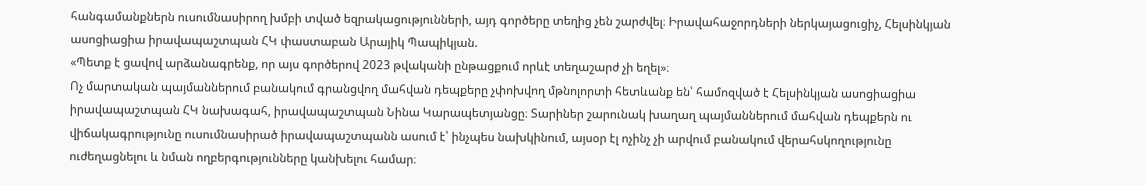հանգամանքներն ուսումնասիրող խմբի տված եզրակացությունների, այդ գործերը տեղից չեն շարժվել։ Իրավահաջորդների ներկայացուցիչ, Հելսինկյան ասոցիացիա իրավապաշտպան ՀԿ փաստաբան Արայիկ Պապիկյան.
«Պետք է ցավով արձանագրենք, որ այս գործերով 2023 թվականի ընթացքում որևէ տեղաշարժ չի եղել»։
Ոչ մարտական պայմաններում բանակում գրանցվող մահվան դեպքերը չփոխվող մթնոլորտի հետևանք են՝ համոզված է Հելսինկյան ասոցիացիա իրավապաշտպան ՀԿ նախագահ, իրավապաշտպան Նինա Կարապետյանցը։ Տարիներ շարունակ խաղաղ պայմաններում մահվան դեպքերն ու վիճակագրությունը ուսումնասիրած իրավապաշտպանն ասում է՝ ինչպես նախկինում, այսօր էլ ոչինչ չի արվում բանակում վերահսկողությունը ուժեղացնելու և նման ողբերգությունները կանխելու համար։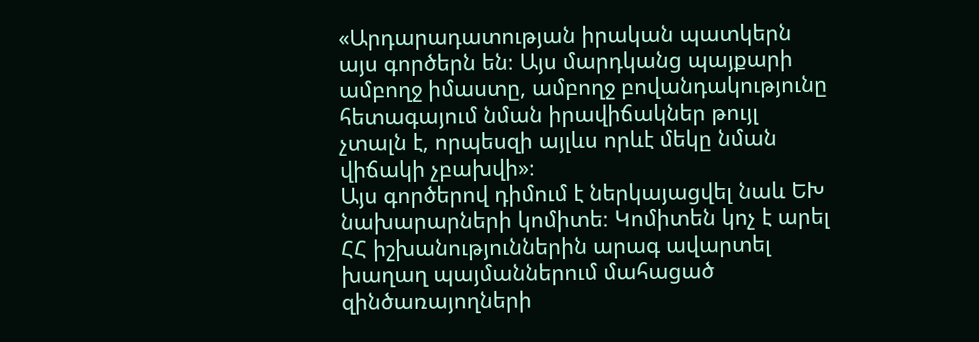«Արդարադատության իրական պատկերն այս գործերն են։ Այս մարդկանց պայքարի ամբողջ իմաստը, ամբողջ բովանդակությունը հետագայում նման իրավիճակներ թույլ չտալն է, որպեսզի այլևս որևէ մեկը նման վիճակի չբախվի»։
Այս գործերով դիմում է ներկայացվել նաև ԵԽ նախարարների կոմիտե։ Կոմիտեն կոչ է արել ՀՀ իշխանություններին արագ ավարտել խաղաղ պայմաններում մահացած զինծառայողների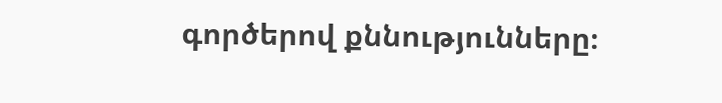գործերով քննությունները։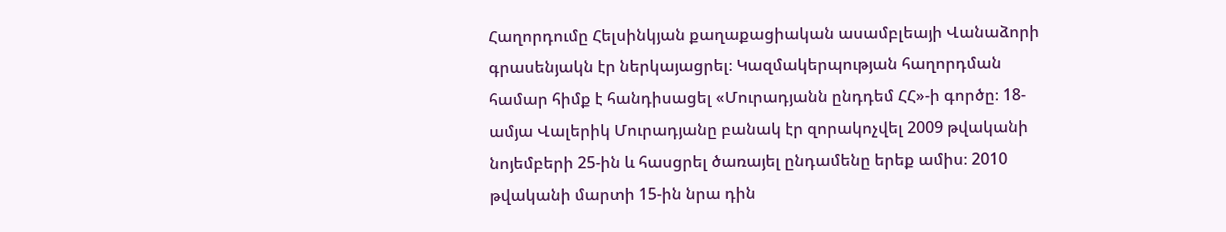Հաղորդումը Հելսինկյան քաղաքացիական ասամբլեայի Վանաձորի գրասենյակն էր ներկայացրել։ Կազմակերպության հաղորդման համար հիմք է հանդիսացել «Մուրադյանն ընդդեմ ՀՀ»-ի գործը։ 18-ամյա Վալերիկ Մուրադյանը բանակ էր զորակոչվել 2009 թվականի նոյեմբերի 25-ին և հասցրել ծառայել ընդամենը երեք ամիս։ 2010 թվականի մարտի 15-ին նրա դին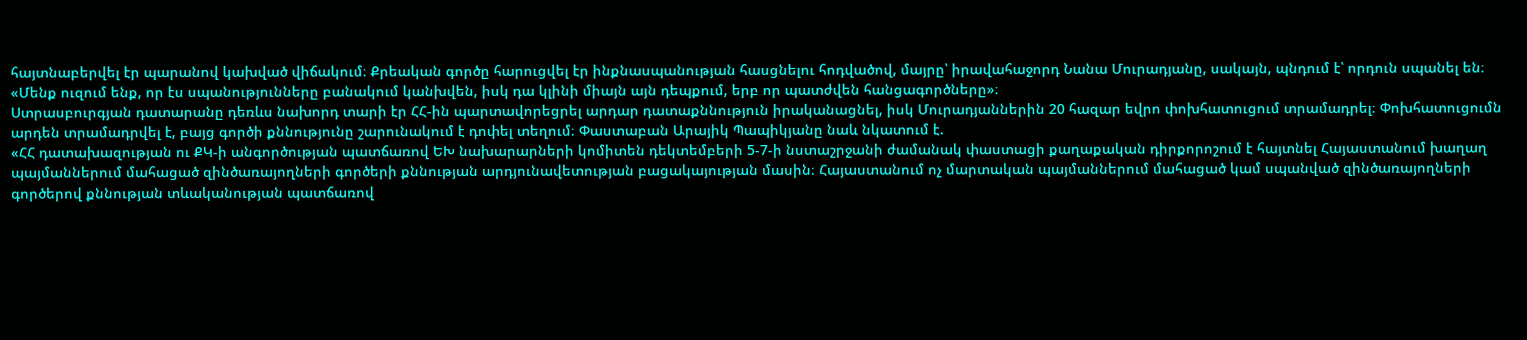հայտնաբերվել էր պարանով կախված վիճակում։ Քրեական գործը հարուցվել էր ինքնասպանության հասցնելու հոդվածով, մայրը՝ իրավահաջորդ Նանա Մուրադյանը, սակայն, պնդում է՝ որդուն սպանել են։
«Մենք ուզում ենք, որ էս սպանությունները բանակում կանխվեն, իսկ դա կլինի միայն այն դեպքում, երբ որ պատժվեն հանցագործները»։
Ստրասբուրգյան դատարանը դեռևս նախորդ տարի էր ՀՀ-ին պարտավորեցրել արդար դատաքննություն իրականացնել, իսկ Մուրադյաններին 20 հազար եվրո փոխհատուցում տրամադրել։ Փոխհատուցումն արդեն տրամադրվել է, բայց գործի քննությունը շարունակում է դոփել տեղում։ Փաստաբան Արայիկ Պապիկյանը նաև նկատում է.
«ՀՀ դատախազության ու ՔԿ-ի անգործության պատճառով ԵԽ նախարարների կոմիտեն դեկտեմբերի 5-7-ի նստաշրջանի ժամանակ փաստացի քաղաքական դիրքորոշում է հայտնել Հայաստանում խաղաղ պայմաններում մահացած զինծառայողների գործերի քննության արդյունավետության բացակայության մասին։ Հայաստանում ոչ մարտական պայմաններում մահացած կամ սպանված զինծառայողների գործերով քննության տևականության պատճառով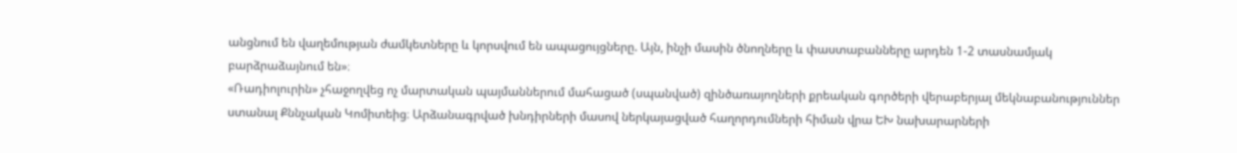անցնում են վաղեմության ժամկետները և կորսվում են ապացույցները. Այն, ինչի մասին ծնողները և փաստաբանները արդեն 1-2 տասնամյակ բարձրաձայնում են»։
«Ռադիոլուրին» չհաջողվեց ոչ մարտական պայմաններում մահացած (սպանված) զինծառայողների քրեական գործերի վերաբերյալ մեկնաբանություններ ստանալ Քննչական Կոմիտեից։ Արձանագրված խնդիրների մասով ներկայացված հաղորդումների հիման վրա ԵԽ նախարարների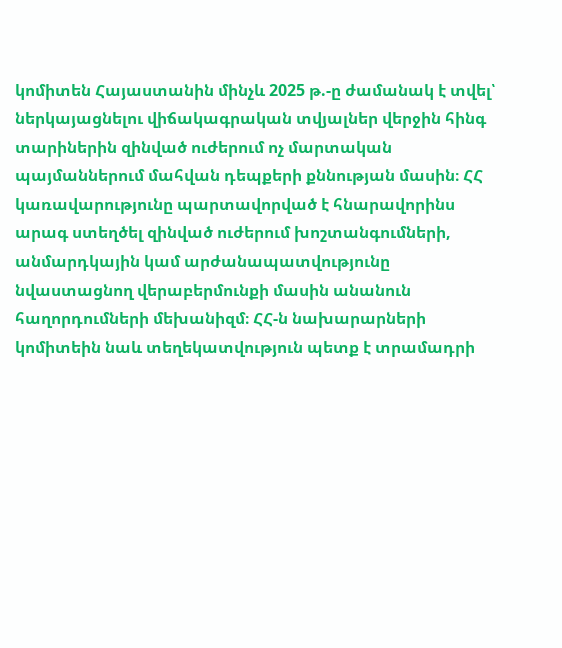կոմիտեն Հայաստանին մինչև 2025 թ.-ը ժամանակ է տվել՝ ներկայացնելու վիճակագրական տվյալներ վերջին հինգ տարիներին զինված ուժերում ոչ մարտական պայմաններում մահվան դեպքերի քննության մասին։ ՀՀ կառավարությունը պարտավորված է հնարավորինս արագ ստեղծել զինված ուժերում խոշտանգումների, անմարդկային կամ արժանապատվությունը նվաստացնող վերաբերմունքի մասին անանուն հաղորդումների մեխանիզմ։ ՀՀ-ն նախարարների կոմիտեին նաև տեղեկատվություն պետք է տրամադրի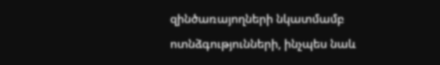զինծառայողների նկատմամբ ոտնձգությունների, ինչպես նաև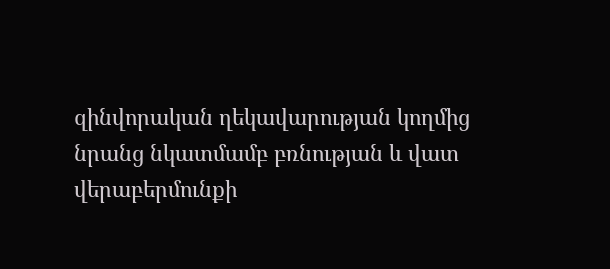զինվորական ղեկավարության կողմից նրանց նկատմամբ բռնության և վատ վերաբերմունքի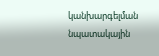կանխարգելման նպատակային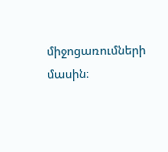միջոցառումների մասին։